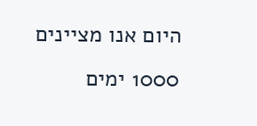היום אנו מציינים 1000 ימים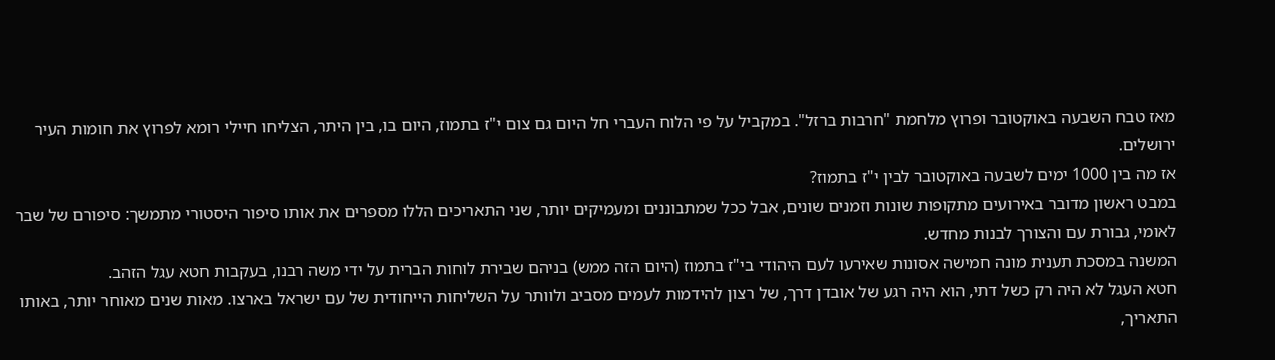מאז טבח השבעה באוקטובר ופרוץ מלחמת "חרבות ברזל". במקביל על פי הלוח העברי חל היום גם צום י"ז בתמוז, היום בו, בין היתר, הצליחו חיילי רומא לפרוץ את חומות העיר ירושלים.
אז מה בין 1000 ימים לשבעה באוקטובר לבין י"ז בתמוז?
במבט ראשון מדובר באירועים מתקופות שונות וזמנים שונים, אבל ככל שמתבוננים ומעמיקים יותר, שני התאריכים הללו מספרים את אותו סיפור היסטורי מתמשך: סיפורם של שבר לאומי, גבורת עם והצורך לבנות מחדש.
המשנה במסכת תענית מונה חמישה אסונות שאירעו לעם היהודי בי"ז בתמוז (היום הזה ממש) בניהם שבירת לוחות הברית על ידי משה רבנו, בעקבות חטא עגל הזהב.
חטא העגל לא היה רק כשל דתי, הוא היה רגע של אובדן דרך, של רצון להידמות לעמים מסביב ולוותר על השליחות הייחודית של עם ישראל בארצו. מאות שנים מאוחר יותר, באותו התאריך,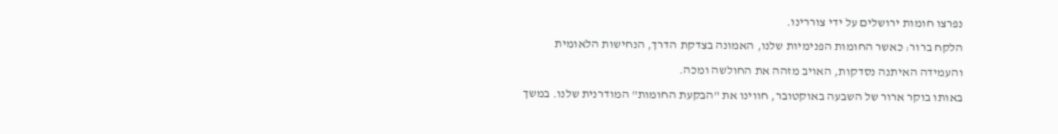נפרצו חומות ירושלים על ידי צוררינו.
הלקח ברור: כאשר החומות הפנימיות שלנו, האמונה בצדקת הדרך, הנחישות הלאומית והעמידה האיתנה נסדקות, האויב מזהה את החולשה ומכה.
באותו בוקר ארור של השבעה באוקטובר, חווינו את "הבקעת החומות" המודרנית שלנו. במשך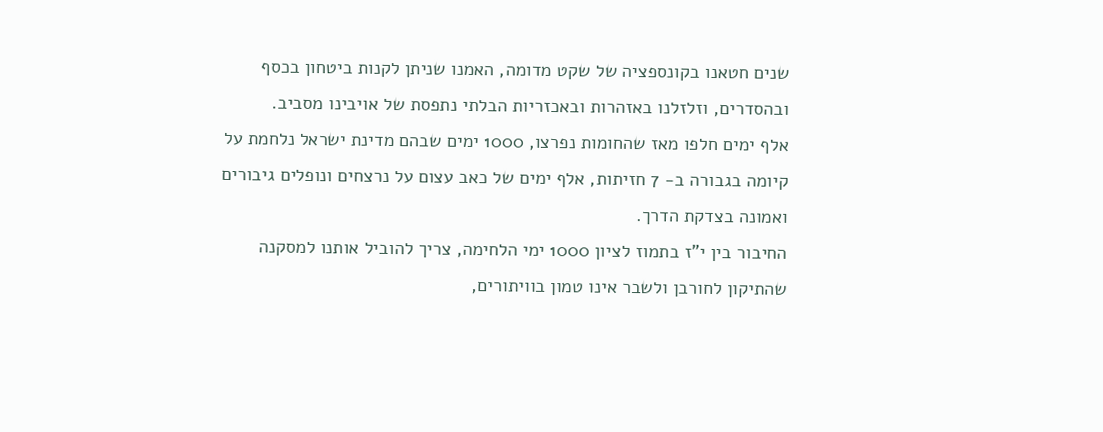שנים חטאנו בקונספציה של שקט מדומה, האמנו שניתן לקנות ביטחון בכסף ובהסדרים, וזלזלנו באזהרות ובאכזריות הבלתי נתפסת של אויבינו מסביב.
אלף ימים חלפו מאז שהחומות נפרצו, 1000 ימים שבהם מדינת ישראל נלחמת על קיומה בגבורה ב- 7 חזיתות, אלף ימים של כאב עצום על נרצחים ונופלים גיבורים ואמונה בצדקת הדרך.
החיבור בין י"ז בתמוז לציון 1000 ימי הלחימה, צריך להוביל אותנו למסקנה שהתיקון לחורבן ולשבר אינו טמון בוויתורים,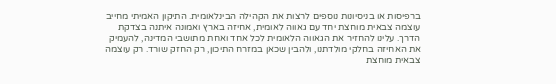ברפיסות או בניסיונות נוספים לרצות את הקהילה הבינלאומית. התיקון האמיתי מחייב עוצמה צבאית מוחצת יחד עם גאווה לאומית, אחיזה בארץ ואמונה איתנה בצדקת הדרך. עלינו להחזיר את הגאווה הלאומית לכל אחד ואחת מתושבי המדינה, להעמיק את האחיזה בחלקי מולדתנו, ולהבין שכאן במזרח התיכון, רק החזק שורד. רק עוצמה צבאית מוחצת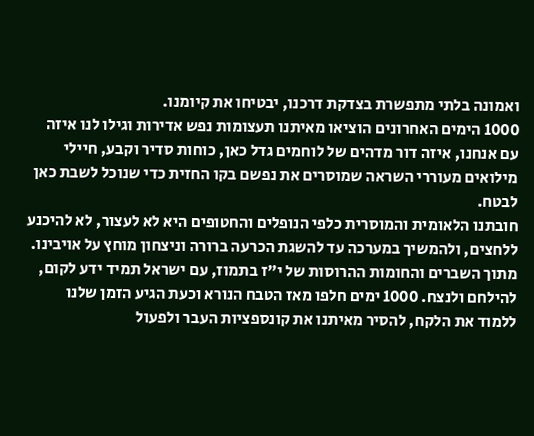ואמונה בלתי מתפשרת בצדקת דרכנו, יבטיחו את קיומנו.
1000 הימים האחרונים הוציאו מאיתנו תעצומות נפש אדירות וגילו לנו איזה עם אנחנו, איזה דור מדהים של לוחמים גדל כאן, כוחות סדיר וקבע, חיילי מילואים מעוררי השראה שמוסרים את נפשם בקו החזית כדי שנוכל לשבת כאן לבטח.
חובתנו הלאומית והמוסרית כלפי הנופלים והחטופים היא לא לעצור, לא להיכנע ללחצים, ולהמשיך במערכה עד להשגת הכרעה ברורה וניצחון מוחץ על אויבינו.
מתוך השברים והחומות ההרוסות של י"ז בתמוז, עם ישראל תמיד ידע לקום, להילחם ולנצח. 1000 ימים חלפו מאז הטבח הנורא וכעת הגיע הזמן שלנו ללמוד את הלקח, להסיר מאיתנו את קונספציות העבר ולפעול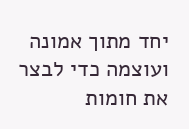יחד מתוך אמונה ועוצמה כדי לבצר את חומות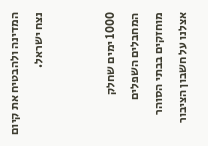המדינה ולהבטיח את קיום נצח ישראל.


1000 ימים שחלק המחבלים השפלים מוחזקים בבתי הסוהר אצלנו על חשבון הציבור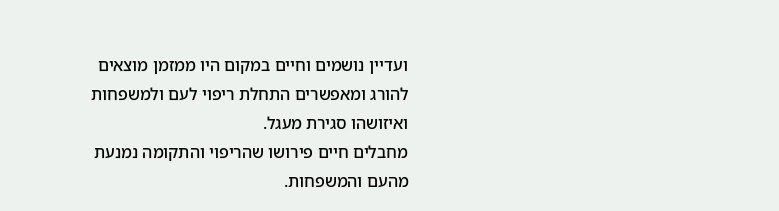ועדיין נושמים וחיים במקום היו ממזמן מוצאים להורג ומאפשרים התחלת ריפוי לעם ולמשפחות ואיזושהו סגירת מעגל.
מחבלים חיים פירושו שהריפוי והתקומה נמנעת מהעם והמשפחות.